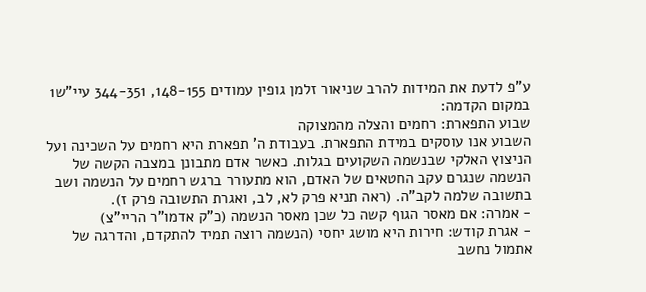ע"פ לדעת את המידות להרב שניאור זלמן גופין עמודים 148-155, 344-351 עיי"ש1
במקום הקדמה:
שבוע התפארת: רחמים והצלה מהמצוקה
השבוע אנו עוסקים במידת התפארת. בעבודת ה' תפארת היא רחמים על השכינה ועל הניצוץ האלקי שבנשמה השקועים בגלות. כאשר אדם מתבונן במצבה הקשה של הנשמה שנגרם עקב החטאים של האדם, הוא מתעורר ברגש רחמים על הנשמה ושב בתשובה שלמה לקב"ה. (ראה תניא פרק לא, לב, ואגרת התשובה פרק ז).
- אמרה: אם מאסר הגוף קשה כל שכן מאסר הנשמה (כ"ק אדמו"ר הריי"צ)
- אגרת קודש: חירות היא מושג יחסי (הנשמה רוצה תמיד להתקדם, והדרגה של אתמול נחשב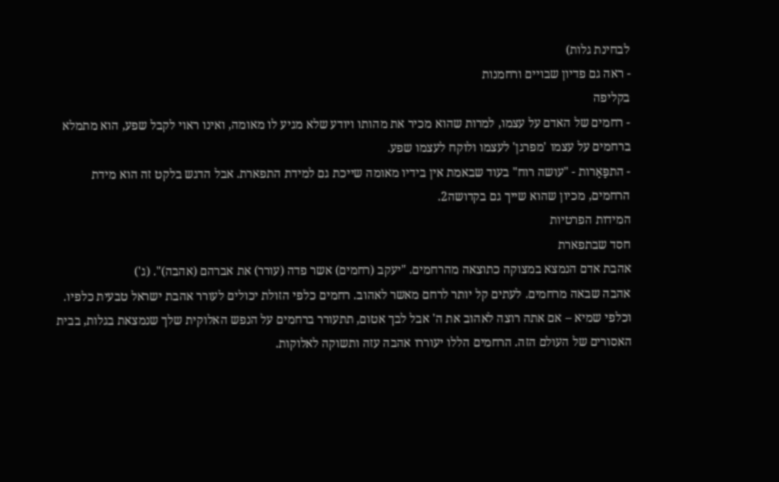לבחינת גלות)
- ראה גם פדיון שבויים ורחמנות
בקליפה
- רחמים של האדם על עצמו, למרות שהוא מכיר את מהותו ויודע שלא מגיע לו מאומה, ואינו ראוי לקבל שפע, הוא מתמלא ברחמים על עצמו 'מפרגן' לעצמו ולוקח לעצמו שפע.
- התפַּאַרות - "עושה רוח" בעוד שבאמת אין בידיו מאומה שייכת גם למידת התפארת. אבל הדגש בלקט זה הוא מידת הרחמים, מכיון שהוא שייך גם בקדושה2.
המידות הפרטיות
חסד שבתפארת
אהבת אדם הנמצא במצוקה כתוצאה מהרחמים. "יעקב (רחמים) אשר פדה (עורר) את אברהם (אהבה)". (ג')
אהבה שבאה מרחמים. לעתים קל יותר לרחם מאשר לאהוב. רחמים כלפי הזולת יכולים לעורר אהבת ישראל טבעית כלפיו. וכלפי שמיא – אם אתה רוצה לאהוב את ה' אבל לבך אטום, תתעורר ברחמים על הנפש האלוקית שלך שנמצאת בגלות, בבית האסורים של העולם הזה. הרחמים הללו יעוררו אהבה עזה ותשוקה לאלוקות.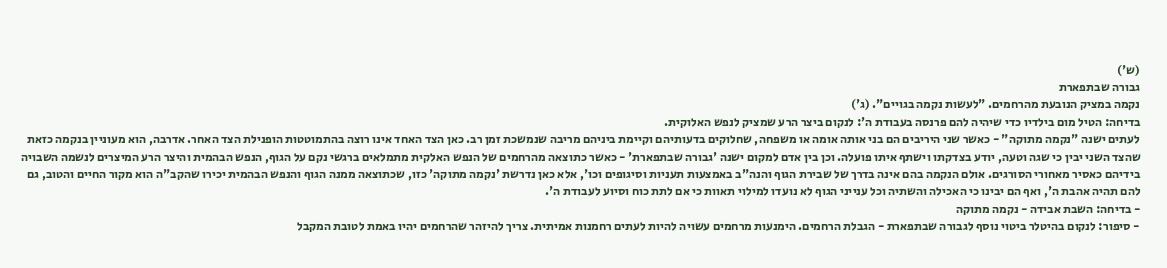(ש')
גבורה שבתפארת
נקמה במציק הנובעת מהרחמים. "לעשות נקמה בגויים". (ג')
בדיחה: הטיל מום בילדיו כדי שיהיה להם פרנסה בעבודת ה': לנקום ביצר הרע שמציק לנפש האלוקית.
לעתים ישנה "נקמה מתוקה" - כאשר שני היריבים הם בני אותה אומה או משפחה, שחלוקים בדעותיהם וקיימת ביניהם מריבה שנמשכת זמן רב. כאן הצד האחד אינו רוצה בהתמוטטות הופנילת הצד האחר. אדרבה, הוא מעוניין בנקמה כזאת שהצד השני יבין כי שגה וטעה, יודע בצדקתו וישתף איתו פועלה. וכן בין אדם למקום ישנה 'גבורה שבתפארת' - כאשר כתוצאה מהרחמים של הנפש האלקית מתמלאים ברגשי נקם על הגוף, הנפש הבהמית והיצר הרע המיצרים לנשמה השבויה בידיהם כאסיר מאחורי הסורגים. אולם הנקמה בהם אינה בדרך של שבירת הגוף והנה"ב באמצעות תעניות וסיגופים וכו', אלא כאן נדרשת 'נקמה מתוקה' כזו, שכתוצאה ממנה הגוף והנפש הבהמית יכירו שהקב"ה הוא מקור החיים והטוב, גם להם תהיה אהבת ה', ואף הם יבינו כי האכילה והשתיה וכל ענייני הגוף לא נועדו למילוי תאוות כי אם לתת כוח וסיוע לעבודת ה'.
- בדיחה: השבת אבידה - נקמה מתוקה
- סיפור: לנקום בהיטלר ביטוי נוסף לגבורה שבתפארת - הגבלת הרחמים. הימנעות מרחמים עשויה להיות לעתים רחמנות אמיתית. צריך להיזהר שהרחמים יהיו באמת לטובת המקבל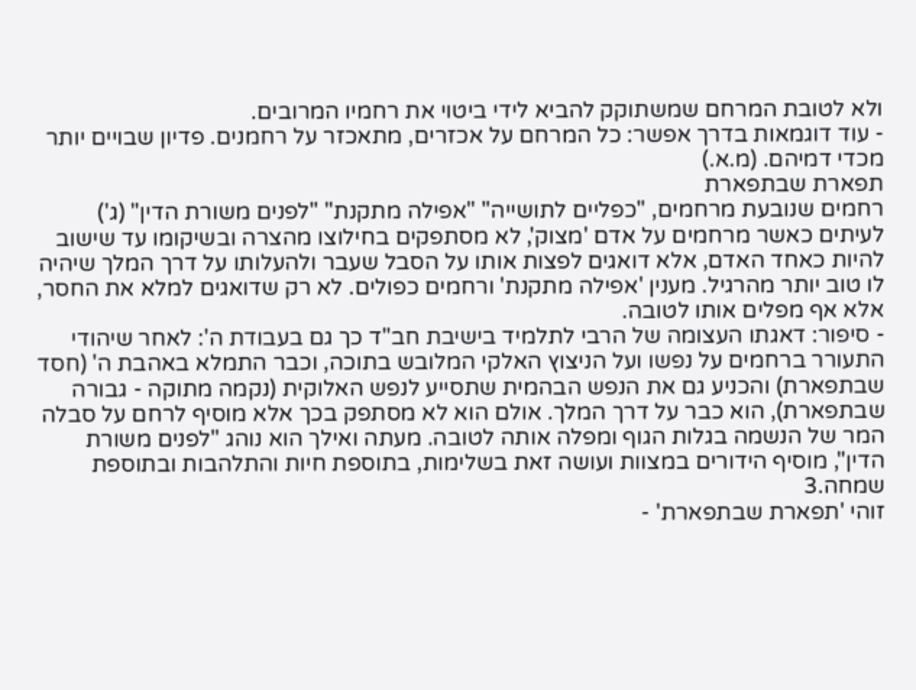ולא לטובת המרחם שמשתוקק להביא לידי ביטוי את רחמיו המרובים.
- עוד דוגמאות בדרך אפשר: כל המרחם על אכזרים, מתאכזר על רחמנים. פדיון שבויים יותר מכדי דמיהם. (מ.א.)
תפארת שבתפארת
רחמים שנובעת מרחמים, "כפליים לתושייה" "אפילה מתקנת" "לפנים משורת הדין" (ג')
לעיתים כאשר מרחמים על אדם 'מצוק', לא מסתפקים בחילוצו מהצרה ובשיקומו עד שישוב להיות כאחד האדם, אלא דואגים לפצות אותו על הסבל שעבר ולהעלותו על דרך המלך שיהיה לו טוב יותר מהרגיל. מענין 'אפילה מתקנת' ורחמים כפולים. לא רק שדואגים למלא את החסר, אלא אף מפלים אותו לטובה.
- סיפור: דאגתו העצומה של הרבי לתלמיד בישיבת חב"ד כך גם בעבודת ה': לאחר שיהודי התעורר ברחמים על נפשו ועל הניצוץ האלקי המלובש בתוכה, וכבר התמלא באהבת ה' (חסד שבתפארת) והכניע גם את הנפש הבהמית שתסייע לנפש האלוקית (נקמה מתוקה - גבורה שבתפארת), הוא כבר על דרך המלך. אולם הוא לא מסתפק בכך אלא מוסיף לרחם על סבלה המר של הנשמה בגלות הגוף ומפלה אותה לטובה. מעתה ואילך הוא נוהג "לפנים משורת הדין", מוסיף הידורים במצוות ועושה זאת בשלימות, בתוספת חיות והתלהבות ובתוספת שמחה.3
זוהי 'תפארת שבתפארת' -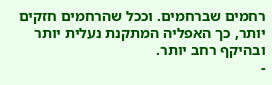רחמים שברחמים. וככל שהרחמים חזקים יותר, כך האפליה המתקנת נעלית יותר ובהיקף רחב יותר.
-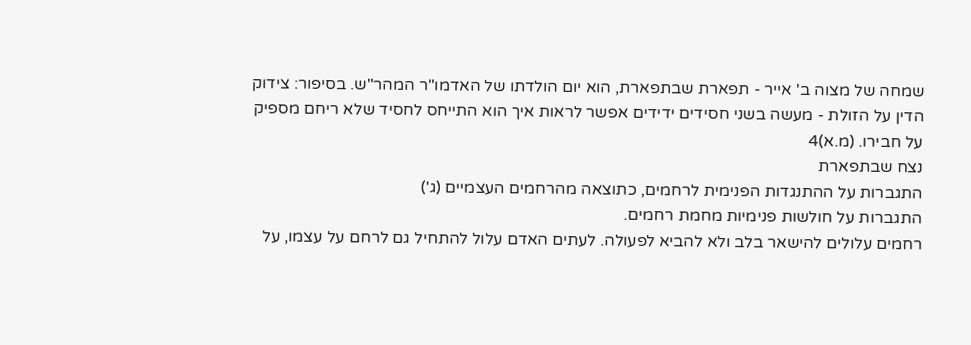שמחה של מצוה ב' אייר - תפארת שבתפארת, הוא יום הולדתו של האדמו"ר המהר"ש. בסיפור: צידוק הדין על הזולת - מעשה בשני חסידים ידידים אפשר לראות איך הוא התייחס לחסיד שלא ריחם מספיק על חבירו. (מ.א)4
נצח שבתפארת
התגברות על ההתנגדות הפנימית לרחמים, כתוצאה מהרחמים העצמיים (ג')
התגברות על חולשות פנימיות מחמת רחמים.
רחמים עלולים להישאר בלב ולא להביא לפעולה. לעתים האדם עלול להתחיל גם לרחם על עצמו, על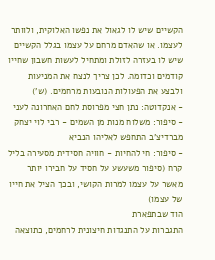הקשיים שיש לו לגאול את נפשו האלוקית, ולוותר לעצמו. או שהאדם מרחם על עצמו בגלל הקשיים שיש לו בעזרה לזולת ומתחיל לעשות חשבון שחייו קודמים וכדומה. לכן צריך לנצח את המניעות ולבצע את הפעולות הנובעות מרחמים. (ש')
- אנקדוטה: נתן חצי מפרוסת לחם האחרונה לעני
- סיפור: משלוח מנות מן השמים - רבי לוי יצחק מברדיצ'ב התחפש לאליהו הנביא
- סיפור: חי להחיות - חוויה חסידית מסעירה בליל קרח (סיפור משעשע על חסיד על חבירו יותר מאשר על עצמו למרות הקושי, ובכך הציל את חייו של עצמו)
הוד שבתפארת
התגברות על התנגדות חיצונית לרחמים, כתוצאה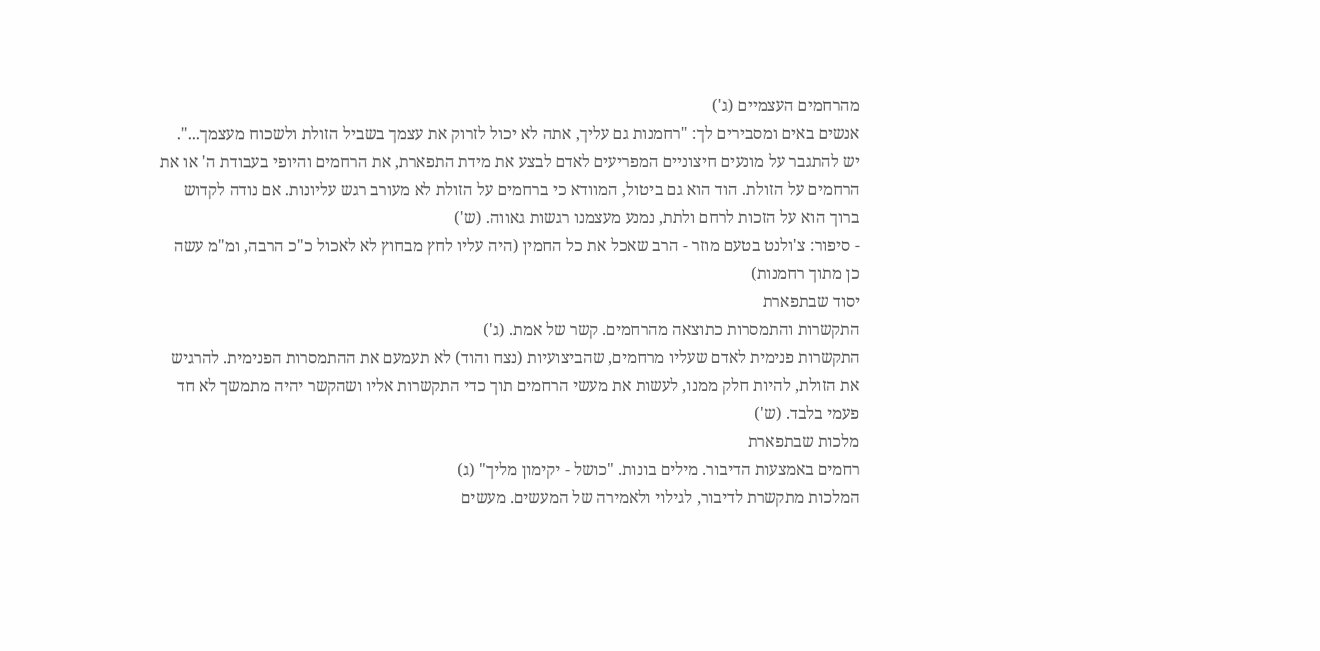מהרחמים העצמיים (ג')
אנשים באים ומסבירים לך: "רחמנות גם עליך, אתה לא יכול לזרוק את עצמך בשביל הזולת ולשכוח מעצמך...". יש להתגבר על מונעים חיצוניים המפריעים לאדם לבצע את מידת התפארת, את הרחמים והיופי בעבודת ה' או את הרחמים על הזולת. הוד הוא גם ביטול, המוודא כי ברחמים על הזולת לא מעורב רגש עליונות. אם נודה לקדוש ברוך הוא על הזכות לרחם ולתת, נמנע מעצמנו רגשות גאווה. (ש')
- סיפור: צ'ולנט בטעם מוזר - הרב שאכל את כל החמין (היה עליו לחץ מבחוץ לא לאכול כ"כ הרבה, ומ"מ עשה כן מתוך רחמנות)
יסוד שבתפארת
התקשרות והתמסרות כתוצאה מהרחמים. קשר של אמת. (ג')
התקשרות פנימית לאדם שעליו מרחמים, שהביצועיות (נצח והוד) לא תעמעם את ההתמסרות הפנימית. להרגיש את הזולת, להיות חלק ממנו, לעשות את מעשי הרחמים תוך כדי התקשרות אליו ושהקשר יהיה מתמשך לא חד פעמי בלבד. (ש')
מלכות שבתפארת
רחמים באמצעות הדיבור. מילים בונות. "כושל - יקימון מליך" (ג)
המלכות מתקשרת לדיבור, לגילוי ולאמירה של המעשים. מעשים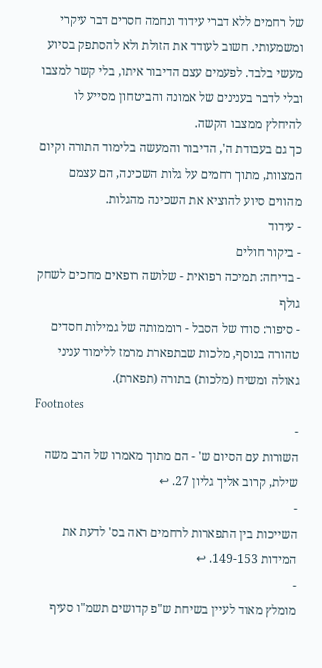של רחמים ללא דברי עידוד ונחמה חסרים דבר עיקרי ומשמעותי. חשוב לעודד את הזולת ולא להסתפק בסיוע מעשי בלבד. לפעמים עצם הדיבור איתו, בלי קשר למצבו ובלי לדבר בענינים של אמונה והביטחון מסייע לו להיחלץ ממצבו הקשה.
כך גם בעבודת ה', הדיבור והמעשה בלימוד התורה וקיום המצוות, מתוך רחמים על גלות השכינה, הם עצמם מהווים סיוע להוציא את השכינה מהגלות.
- עידוד
- ביקור חולים
- בדיחה: תמיכה רפואית - שלושה רופאים מחכים לשחק גולף
- סיפור: סודו של הסבל - רוממותה של גמילות חסדים טהורה בנוסף, מלכות שבתפארת מרמז ללימוד עניני גאולה ומשיח (מלכות) בתורה (תפארת).
Footnotes
-
השורות עם הסיום ש' - הם מתוך מאמרו של הרב משה שילת, קרוב אליך גליון 27. ↩
-
השייכות בין התפארות לרחמים ראה בס' לדעת את המידות 149-153. ↩
-
מומלץ מאוד לעיין בשיחת ש"פ קדושים תשמ"ו סעיף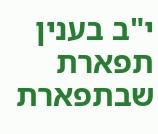י"ב בענין תפארת שבתפארת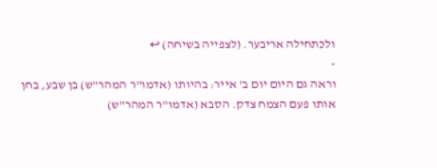ולכתחילה אריבער. (לצפייה בשיחה) ↩
-
וראה גם היום יום ב' אייר: בהיותו (אדמו"ר המהר"ש) בן שבע, בחן אותו פעם הצמח צדק. הסבא (אדמו"ר המהר"ש)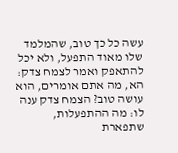עשה כל כך טוב, שהמלמד שלו מאוד התפעל, ולא יכל להתאפק ואמר לצמח צדק: הא, מה אתם אומרים, הוא עושה טוב? הצמח צדק ענה לו: מה ההתפעלות, שתפארת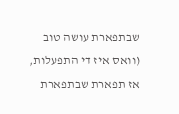שבתפארת עושה טוב (וואס איז די התפעלות, אז תפארת שבתפארת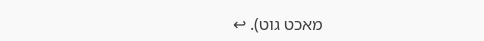מאכט גוט). ↩